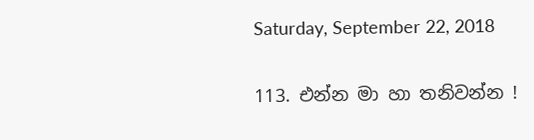Saturday, September 22, 2018

113. එන්න මා හා තනිවන්න !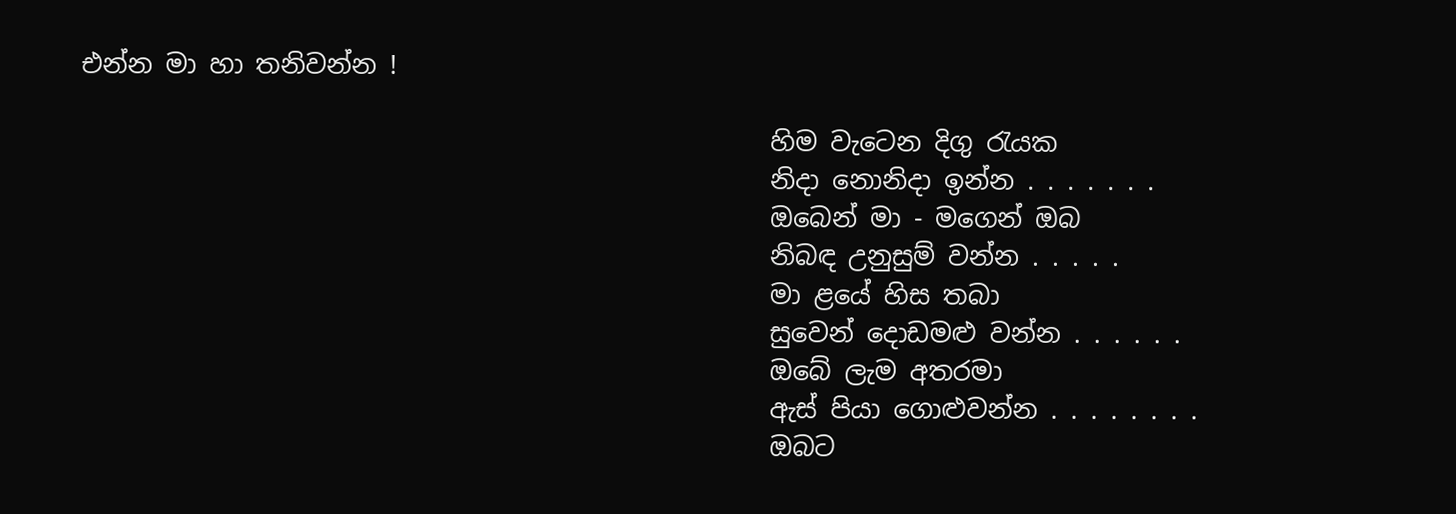එන්න මා හා තනිවන්න !

                                                     හිම වැටෙන දිගු රැයක
                                                     නිදා නොනිදා ඉන්න . . . . . . .
                                                     ඔබෙන් මා - මගෙන් ඔබ
                                                     නිබඳ උනුසුම් වන්න . . . . .
                                                     මා ළයේ හිස තබා
                                                     සුවෙන් දොඩමළු වන්න . . . . . .
                                                     ඔබේ ලැම අතරමා
                                                     ඇස් පියා ගොළුවන්න . . . . . . . .
                                                     ඔබට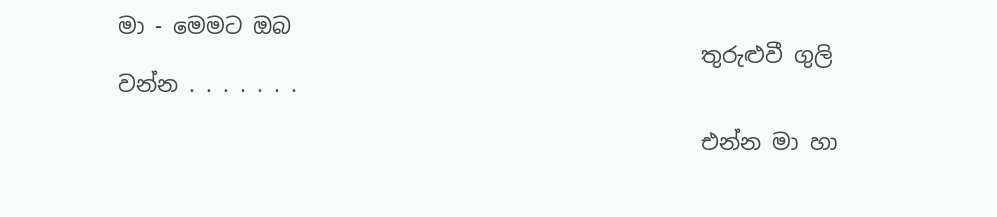මා - මෙමට ඔබ
                                                     තුරුළුවී ගුලි වන්න . . . . . . .

                                                     එන්න මා හා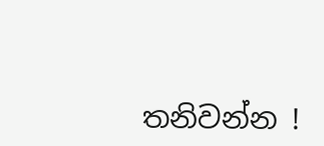තනිවන්න !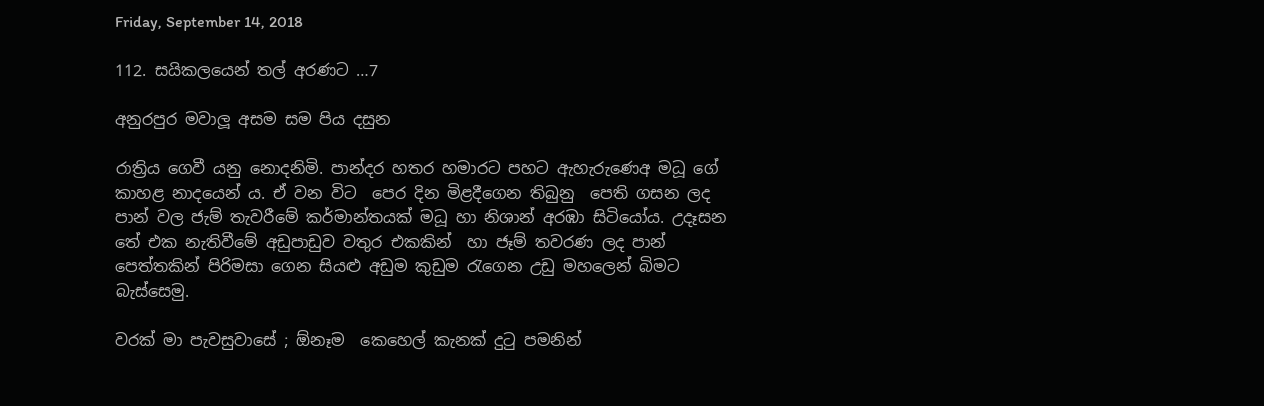Friday, September 14, 2018

112. සයිකලයෙන් තල් අරණට …7

අනුරපුර මවාලූ අසම සම පිය දසුන

රාත්‍රිය ගෙවී යනු නොදනිමි. පාන්දර හතර හමාරට පහට ඇහැරුණෙඅ මධූ ගේ කාහළ නාදයෙන් ය. ඒ වන විට  පෙර දින මිළදීගෙන තිබුනු  පෙති ගසන ලද පාන් වල ජැම් තැවරීමේ කර්මාන්තයක් මධූ හා නිශාන් අරඹා සිටියෝය. උදෑසන තේ එක නැතිවීමේ අඩුපාඩුව වතුර එකකින්  හා ජෑම් තවරණ ලද පාන් පෙත්තකින් පිරිමසා ගෙන සියළු අඩුම කුඩුම රැගෙන උඩු මහලෙන් බිමට බැස්සෙමු.

වරක් මා පැවසුවාසේ ; ඕනෑම  කෙහෙල් කැනක් දුටු පමනින්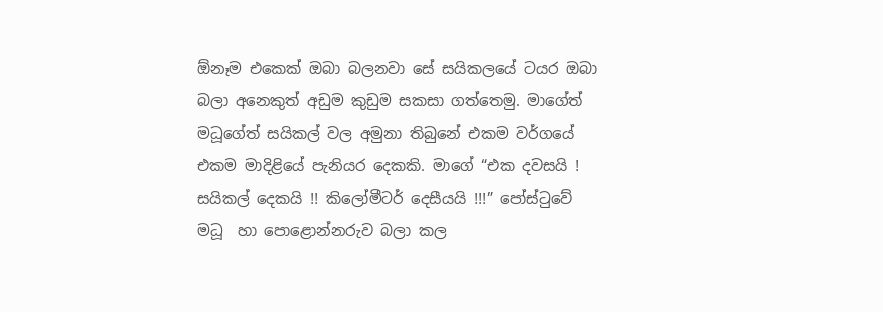ඕනෑම එකෙක් ඔබා බලනවා සේ සයිකලයේ ටයර ඔබා බලා අනෙකුත් අඩුම කුඩුම සකසා ගත්තෙමු. මාගේත් මධූගේත් සයිකල් වල අමුනා තිබුනේ එකම වර්ගයේ එකම මාදිළියේ පැනියර දෙකකි. මාගේ “එක දවසයි ! සයිකල් දෙකයි !! කිලෝමීටර් දෙසීයයි !!!” පෝස්ටුවේ මධූ  හා පොළොන්නරුව බලා කල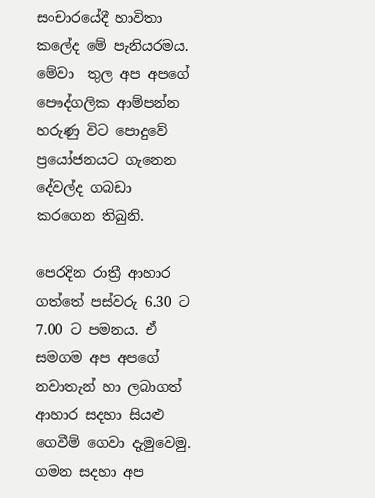සංචාරයේදී හාවිතා කලේද මේ පැනියරමය. මේවා  තුල අප අපගේ පෞද්ගලික ආම්පන්න හරුණු විට පොදුවේ ප්‍රයෝජනයට ගැනෙන  දේවල්ද ගබඩා කරගෙන තිබුනි.

පෙරදින රාත්‍රී ආහාර ගත්තේ පස්වරු 6.30 ට 7.00 ට පමනය. ඒ සමගම අප අපගේ  නවාතැන් හා ලබාගත් ආහාර සදහා සියළු ගෙවීම් ගෙවා දැමුවෙමු. ගමන සදහා අප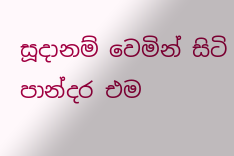සූදානම් වෙමින් සිටි පාන්දර එම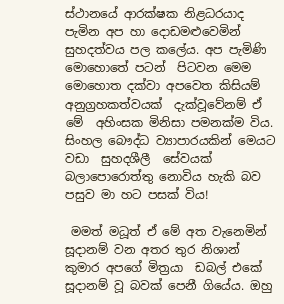ස්ථානයේ ආරක්ෂක නිළධරයාද පැමින අප හා දොඩමළුවෙමින් සුහදත්වය පල කලේය. අප පැමිණි මොහොතේ පටන්  පිටවන මෙම මොහොත දක්වා අපවෙත කිසියම් අනුග්‍රහකත්වයක්  දැක්වූවේනම් ඒ මේ  අහිංසක මිනිසා පමනක්ම විය. සිංහල බෞද්ධ ව්‍යාපාරයකින් මෙයට  වඩා  සුහදශීලී  සේවයක් බලාපොරොත්තු නොවිය හැකි බව පසුව මා හට පසක් විය!

 මමත් මධූත් ඒ මේ අත වැනෙමින් සූදානම් වන අතර තුර නිශාන් කුමාර අපගේ මිත්‍රයා  ඩබල් එකේ සූදානම් වූ බවක් පෙනී ගියේය. ඔහු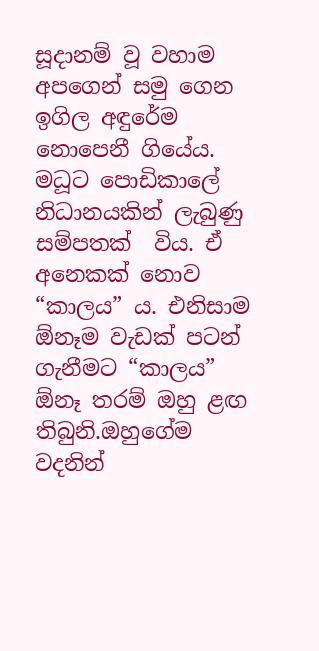සූදානම් වූ වහාම අපගෙන් සමු ගෙන  ඉගිල අඳුරේම නොපෙනී ගියේය.
මධූට පොඩිකාලේ නිධානයකින් ලැබුණු සම්පතක්  විය. ඒ අනෙකක් නොව  “කාලය” ය. එනිසාම ඕනෑම වැඩක් පටන් ගැනීමට “කාලය” ඕනෑ තරම් ඔහු ළඟ තිබුනි.ඔහුගේම වදනින්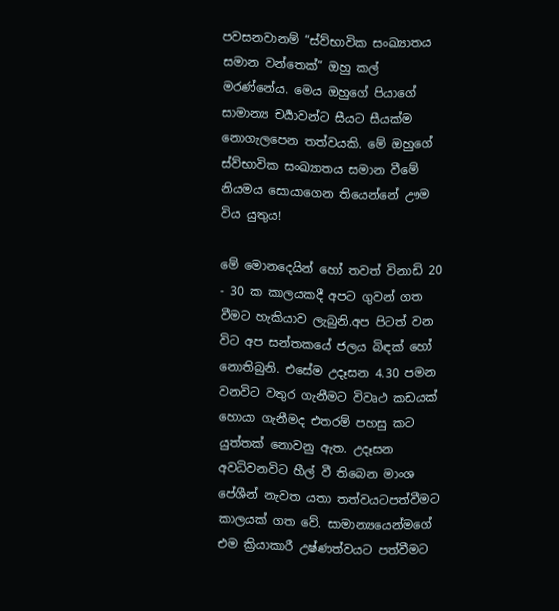පවසනවානම් “ස්ව්භාවික සංඛ්‍යාතය සමාන වන්තෙක්” ඔහු කල් මරණ්නේය. මෙය ඔහුගේ පියාගේ සාමාන්‍ය චර්‍යාවන්ට සීයට සීයක්ම නොගැලපෙන තත්වයකි. මේ ඔහුගේ  ස්ව්භාවික සංඛ්‍යාතය සමාන වීමේ  නියමය සොයාගෙන තියෙන්නේ ඌම විය යුතුය!

මේ මොනදෙයින් හෝ තවත් විනාඩි 20 - 30 ක කාලයකදී අපට ගුවන් ගත වීමට හැකියාව ලැබුනි.අප පිටත් වන විට අප සන්තකයේ ජලය බිඳක් හෝ නොතිබුනි. එසේම උදෑසන 4.30 පමන වනවිට වතුර ගැනීමට විවෘථ කඩයක් හොයා ගැනීමද එතරම් පහසු කට යුත්තක් නොවනු ඇත. උදෑසන අවධිවනවිට හීල් වී තිබෙන මාංශ පේශීන් නැවත යතා තත්වයටපත්වීමට කාලයක් ගත වේ. සාමාන්‍යයෙන්මගේ එම ක්‍රියාකාරී උෂ්ණත්වයට පත්වීමට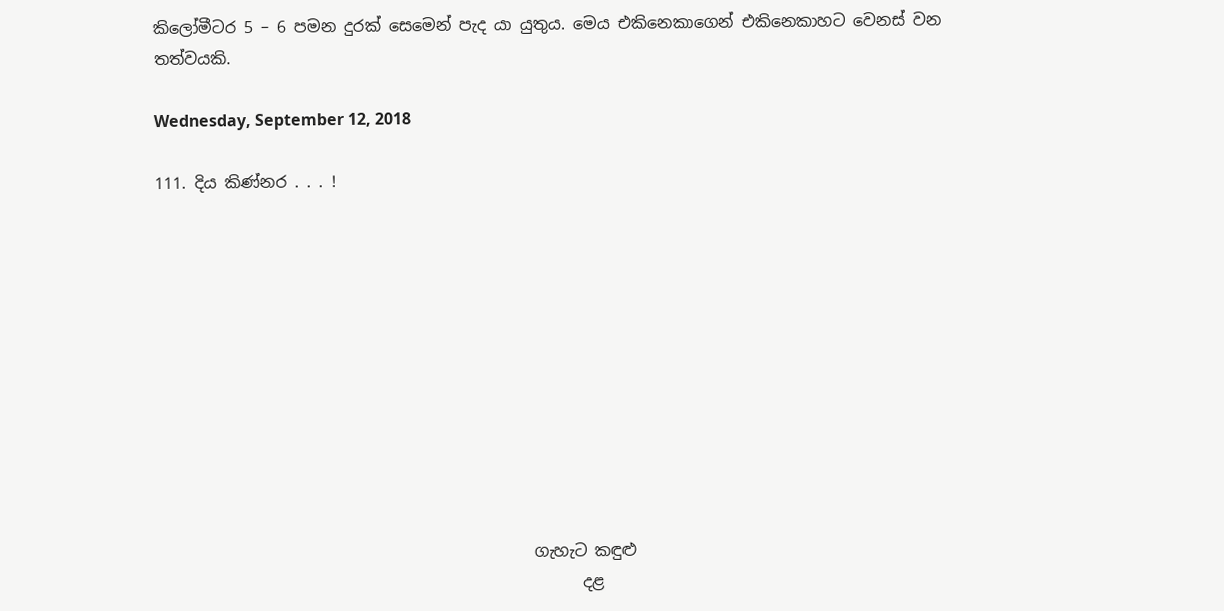කිලෝමීටර 5 – 6 පමන දුරක් සෙමෙන් පැද යා යුතුය. මෙය එකිනෙකාගෙන් එකිනෙකාහට වෙනස් වන  තත්වයකි.

Wednesday, September 12, 2018

111. දිය කිණ්නර . . . !











                                               ගැහැට කඳුළු
                                                     දළ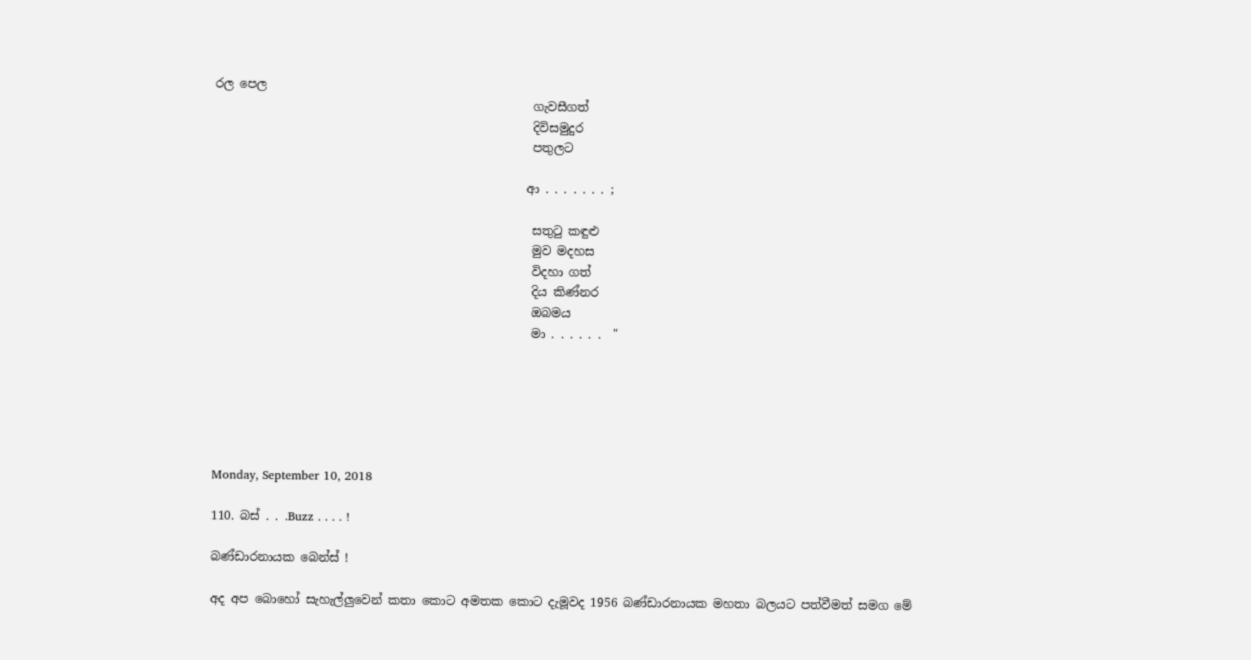රල පෙල
                                                     ගැවසීගත්
                                                     දිවිසමුදුර
                                                     පතුලට

                                                    ආ . . . . . . . ;

                                                     සතුටු කඳුළු
                                                     මුව මදහස
                                                     විදහා ගත්
                                                     දිය කිණ්නර
                                                     ඔබමය
                                                     මා . . . . . .  "






Monday, September 10, 2018

110. බස් . . .Buzz . . . . !

බණ්ඩාරනායක බෙන්ස් !

අද අප බොහෝ සැහැල්ලුවෙන් කතා කොට අමතක කොට දැමූවද 1956 බණ්ඩාරනායක මහතා බලයට පත්වීමත් සමග මේ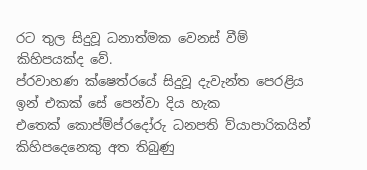රට තුල සිදුවූ ධනාත්මක වෙනස් වීම් කිහිපයක්ද වේ.
ප්රවාහණ ක්ෂෙත්රයේ සිදුවූ දැවැන්ත පෙරළිය ඉන් එකක් සේ පෙන්වා දිය හැක
එතෙක් කොප්ම්ප්රදෝරු ධනපති ව්යාපාරිකයින් කිහිපදෙනෙකු අත තිබුණු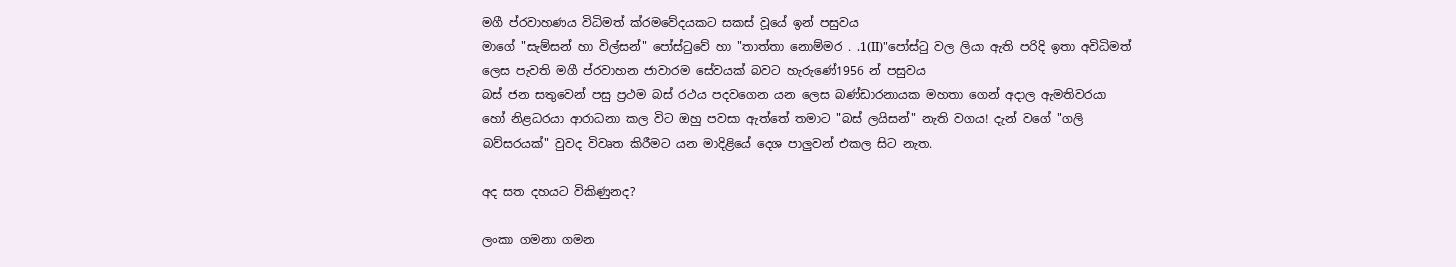මගී ප්රවාහණය විධිමත් ක්රමවේදයකට සකස් වූයේ ඉන් පසුවය
මාගේ "සැම්සන් හා විල්සන්" පෝස්ටුවේ හා "තාත්තා නොම්මර . .1(II)"පෝස්ටු වල ලියා ඇති පරිදි ඉතා අවිධිමත් ලෙස පැවති මගී ප්රවාහන ජාවාරම සේවයක් බවට හැරුණේ1956 න් පසුවය
බස් ජන සතුවෙන් පසු ප්‍රථම බස් රථය පදවගෙන යන ලෙස බණ්ඩාරනායක මහතා ගෙන් අදාල ඇමතිවරයා හෝ නිළධරයා ආරාධනා කල විට ඔහු පවසා ඇත්තේ තමාට "බස් ලයිසන්" නැති වගය! දැන් වගේ "ගලි බව්සරයක්" වුවද විවෘත කිරීමට යන මාදිළියේ දෙශ පාලුවන් එකල සිට නැත.

අද සත දහයට විකිණුනද?

ලංකා ගමනා ගමන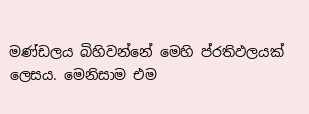මණ්ඩලය බිහිවන්නේ මෙහි ප්රතිඵලයක් ලෙසය. මෙනිසාම එම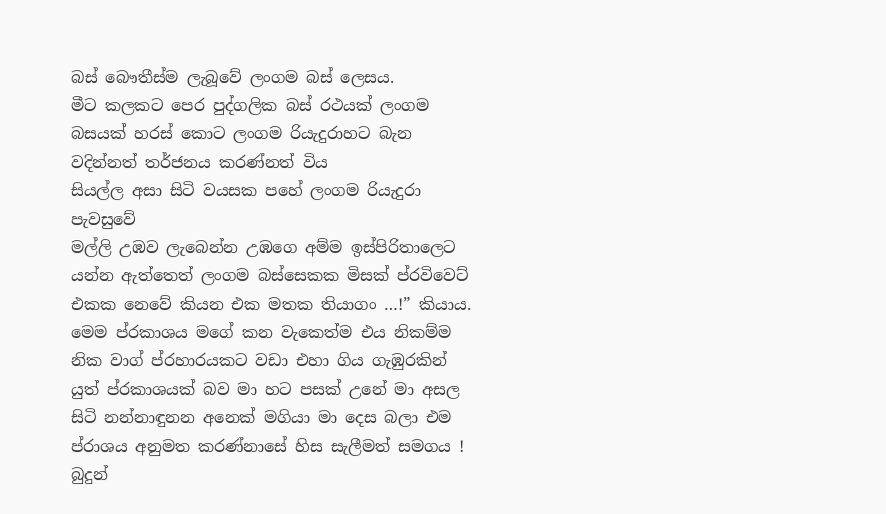බස් බෞතීස්ම ලැබූවේ ලංගම බස් ලෙසය.
මීට කලකට පෙර පුද්ගලික බස් රථයක් ලංගම බසයක් හරස් කොට ලංගම රියැදුරාහට බැන වදින්නත් තර්ජනය කරණ්නත් විය
සියල්ල අසා සිටි වයසක පහේ ලංගම රියැදුරා පැවසුවේ
මල්ලි උඹව ලැබෙන්න උඹගෙ අම්ම ඉස්පිරිතාලෙට යන්න ඇත්තෙත් ලංගම බස්සෙකක මිසක් ප්රවිවෙට් එකක නෙවේ කියන එක මතක තියාගං …!” කියාය.
මෙම ප්රකාශය මගේ කන වැකෙත්ම එය නිකම්ම නික වාග් ප්රහාරයකට වඩා එහා ගිය ගැඹුරකින් යුත් ප්රකාශයක් බව මා හට පසක් උනේ මා අසල සිටි නන්නාඳුනන අනෙක් මගියා මා දෙස බලා එම ප්රාශය අනුමත කරණ්නාසේ හිස සැලීමත් සමගය !
බුදුන්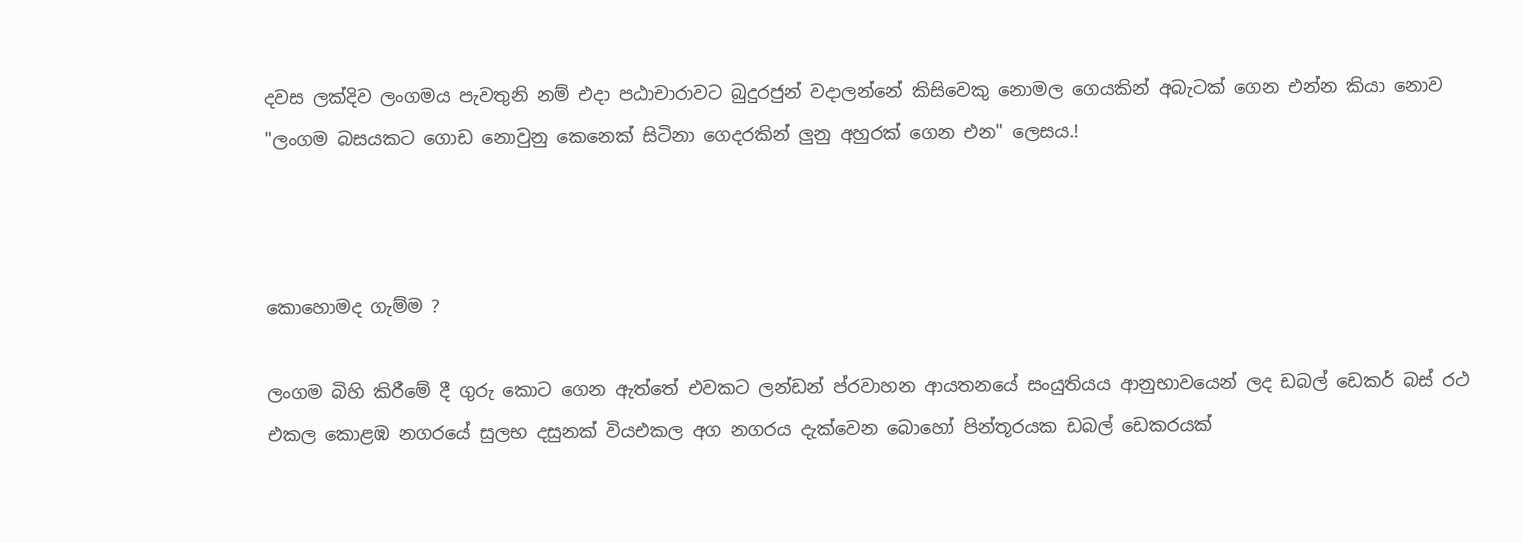දවස ලක්දිව ලංගමය පැවතුනි නම් එදා පඨාචාරාවට බුදුරජුන් වදාලන්නේ කිසිවෙකු නොමල ගෙයකින් අබැටක් ගෙන එන්න කියා නොව "ලංගම බසයකට ගොඩ නොවුනු කෙනෙක් සිටිනා ගෙදරකින් ලුනු අහුරක් ගෙන එන" ලෙසය.!



කොහොමද ගැම්ම ?

ලංගම බිහි කිරීමේ දී ගුරු කොට ගෙන ඇත්තේ එවකට ලන්ඩන් ප්රවාහන ආයතනයේ සංයුතියය ආනුභාවයෙන් ලද ඩබල් ඩෙකර් බස් රථ එකල කොළඹ නගරයේ සුලභ දසුනක් වියඑකල අග නගරය දැක්වෙන බොහෝ පින්තූරයක ඩබල් ඩෙකරයක්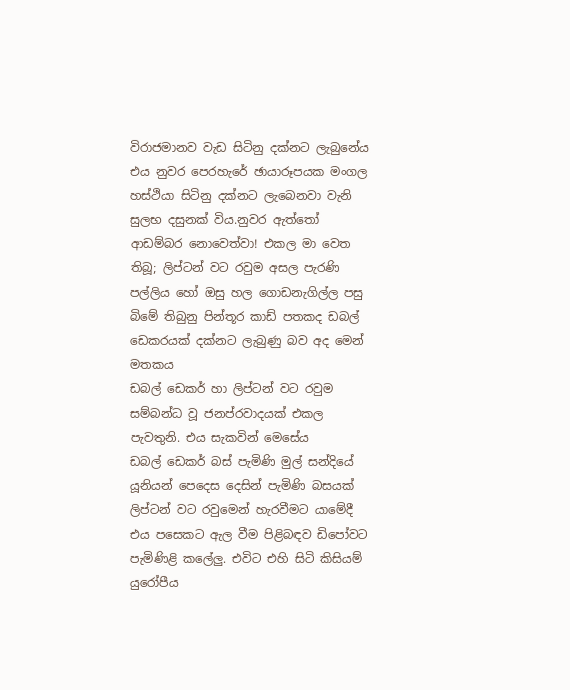විරාජමානව වැඩ සිටිනු දක්නට ලැබුනේය
එය නුවර පෙරහැරේ ඡායාරූපයක මංගල හස්ථියා සිටිනු දක්නට ලැබෙනවා වැනි සුලභ දසුනක් විය.නුවර ඇත්තෝ ආඩම්බර නොවෙත්වා! එකල මා වෙත තිබූ; ලිප්ටන් වට රවුම අසල පැරණි පල්ලිය හෝ ඔසු හල ගොඩනැගිල්ල පසු බිමේ තිබුනු පින්තූර කාඩ් පතකද ඩබල් ඩෙකරයක් දක්නට ලැබුණු බව අද මෙන් මතකය
ඩබල් ඩෙකර් හා ලිප්ටන් වට රවුම සම්බන්ධ වූ ජනප්රවාදයක් එකල පැවතුනි. එය සැකවින් මෙසේය
ඩබල් ඩෙකර් බස් පැමිණි මුල් සන්දියේ යූනියන් පෙදෙස දෙසින් පැමිණි බසයක් ලිප්ටන් වට රවුමෙන් හැරවීමට යාමේදී එය පසෙකට ඇල වීම පිළිබඳව ඩිපෝවට පැමිණිළි කලේලු. එවිට එහි සිටි කිසියම් යුරෝපීය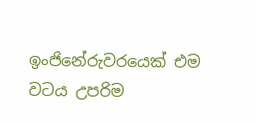ඉංජිනේරුවරයෙක් එම වටය උපරිම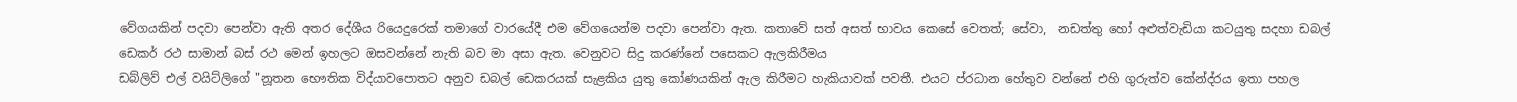වේගයකින් පදවා පෙන්වා ඇති අතර දේශීය රියෙදුරෙක් තමාගේ වාරයේදී එම වේගයෙන්ම පදවා පෙන්වා ඇත. කතාවේ සත් අසත් භාවය කෙසේ වෙතත්; සේවා,  නඩත්තු හෝ අළුත්වැඩියා කටයුතු සදහා ඩබල් ඩෙකර් රථ සාමාන් බස් රථ මෙන් ඉහලට ඔසවන්නේ නැති බව මා අසා ඇත. වෙනුවට සිදු කරණ්නේ පසෙකට ඇලකිරීමය
ඩබ්ලිව් එල් වයිට්ලිගේ "නූතන භෞතික විද්යාවපොතට අනුව ඩබල් ඩෙකරයක් සැළකිය යුතු කෝණයකින් ඇල කිරීමට හැකියාවක් පවතී. එයට ප්රධාන හේතුව වන්නේ එහි ගුරුත්ව කේන්ද්රය ඉතා පහල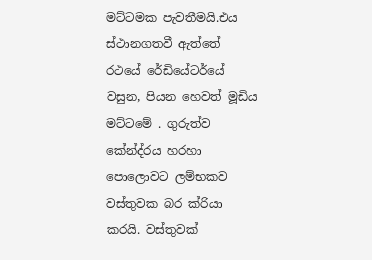මට්ටමක පැවතීමයි.එය ස්ථානගතවී ඇත්තේ රථයේ රේඩියේටර්යේ වසුන, පියන හෙවත් මූඩිය මට්ටමේ . ගුරුත්ව කේන්ද්රය හරහා පොලොවට ලම්භකව වස්තුවක බර ක්රියා කරයි. වස්තුවක්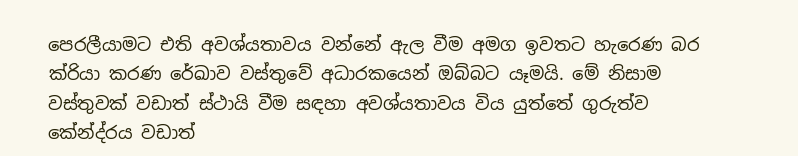පෙරලීයාමට එති අවශ්යතාවය වන්නේ ඇල වීම අමග ඉවතට හැරෙණ බර ක්රියා කරණ රේඛාව වස්තුවේ අධාරකයෙන් ඔබ්බට යෑමයි. මේ නිසාම වස්තුවක් වඩාත් ස්ථායි වීම සඳහා අවශ්යතාවය විය යුත්තේ ගුරුත්ව කේන්ද්රය වඩාත්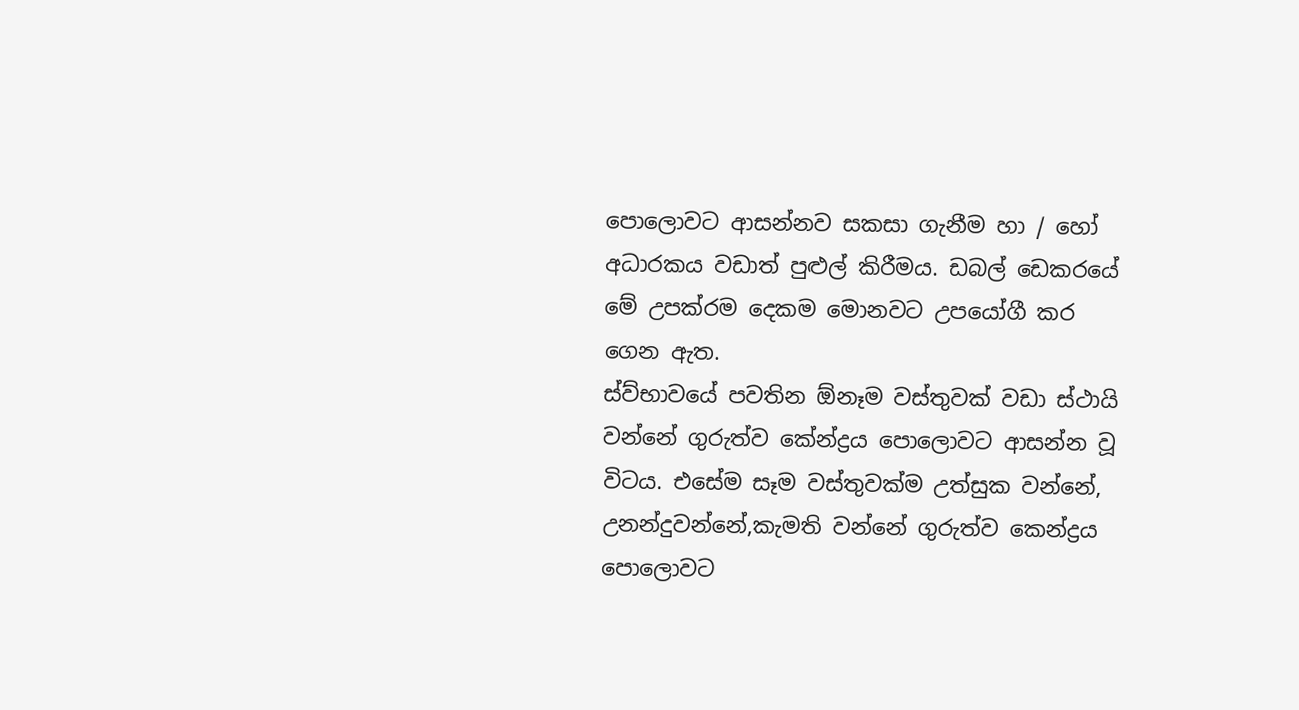පොලොවට ආසන්නව සකසා ගැනීම හා / හෝ අධාරකය වඩාත් පුළුල් කිරීමය. ඩබල් ඩෙකරයේ මේ උපක්රම දෙකම මොනවට උපයෝගී කර ගෙන ඇත.
ස්ව්භාවයේ පවතින ඕනෑම වස්තුවක් වඩා ස්ථායි වන්නේ ගුරුත්ව කේන්ද්‍රය පොලොවට ආසන්න වූ විටය. එසේම සෑම වස්තුවක්ම උත්සුක වන්නේ, උනන්දුවන්නේ,කැමති වන්නේ ගුරුත්ව කෙන්ද්‍රය පොලොවට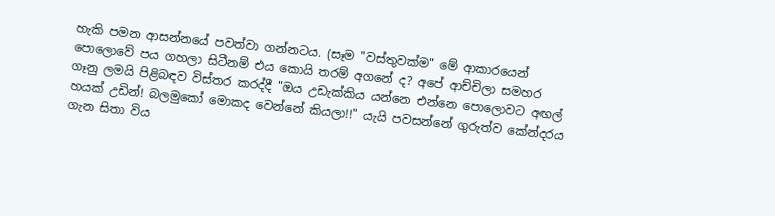හැකි පමන ආසන්නයේ පවත්වා ගන්නටය. (සෑම "වස්තුවක්ම" මේ ආකාරයෙන් පොලොවේ පය ගහලා සිටීනම් එය කොයි තරම් අගනේ ද? අපේ ආච්චිලා සමහර ගෑනු ලමයි පිළිබඳව විස්තර කරද්දී "ඔය උඩැක්කිය යන්නෙ එන්නෙ පොලොවට අඟල් හයක් උඩින්! බලමුකෝ මොකද වෙන්නේ කියලා!!" යැයි පවසන්නේ ගුරුත්ව කේන්දරය ගැන සිතා විය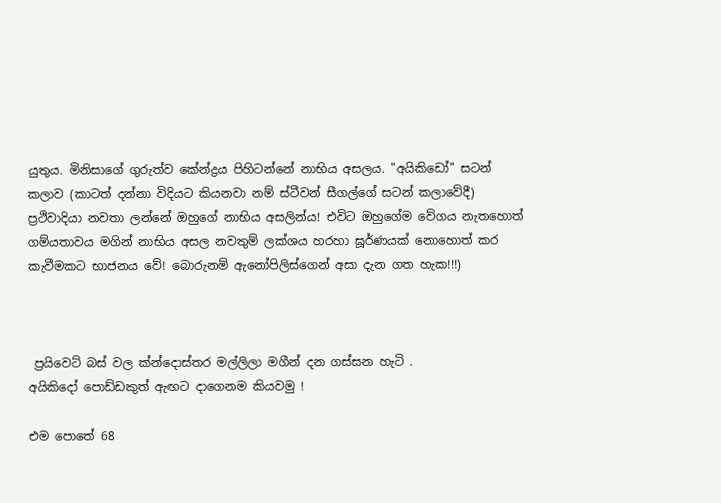යුතුය. මිනිසාගේ ගුරුත්ව කේන්ද්‍රය පිහිටන්නේ නාභිය අසලය. "අයිකිඩෝ" සටන් කලාව (කාටත් දන්නා විදියට කියනවා නම් ස්ටීවන් සීගල්ගේ සටන් කලාවේදී) ප්‍රථිවාදියා නවතා ලන්නේ ඔහුගේ නාභිය අසලින්ය! එවිට ඔහුගේම වේගය නැතහොත් ගම්යතාවය මගින් නාභිය අසල නවතුම් ලක්ශය හරහා ඝූර්ණයක් නොහොත් කර කැවීමකට භාජනය වේ! බොරුනම් ඇනෝපිලිස්ගෙන් අසා දැන ගත හැක!!!)



 ප්‍රයිවෙට් බස් වල ක්න්දොස්තර මල්ලිලා මගීන් දන ගස්සන හැටි .
අයිකිදෝ පොඩ්ඩකුත් ඇඟට දාගෙනම කියවමු !

එම පොතේ 68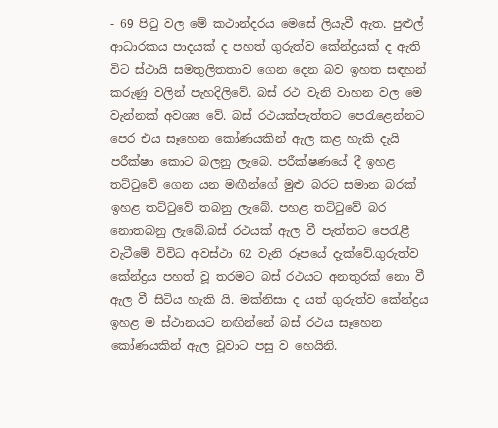- 69 පිටු වල මේ කථාන්දරය මෙසේ ලියැවී ඇත. පුළුල් ආධාරකය පාදයක් ද පහත් ගුරුත්ව කේන්ද්‍රයක් ද ඇති විට ස්ථායි සමතුලිතතාව ගෙන දෙන බව ඉහත සඳහන් කරුණු වලින් පැහදිලිවේ. බස් රථ වැනි වාහන වල මෙ වැන්නක් අවශ්‍ය වේ. බස් රථයක්පැත්තට පෙරැළෙන්නට පෙර එය සෑහෙන කෝණයකින් ඇල කළ හැකි දැයි පරීක්ෂා කොට බලනු ලැබෙ. පරීක්ෂණයේ දී ඉහළ තට්ටුවේ ගෙන යන මඟීන්ගේ මුළු බරට සමාන බරක් ඉහළ තට්ටුවේ තබනු ලැබේ. පහළ තට්ටුවේ බර නොතබනු ලැබේ.බස් රථයක් ඇල වී පැත්තට පෙරැළී වැටීමේ විවිධ අවස්ථා 62 වැනි රූපයේ දැක්වේ.ගුරුත්ව කේන්ද්‍රය පහත් වූ තරමට බස් රථයට අනතුරක් නො වී ඇල වී සිටිය හැකි යි. මක්නිසා ද යත් ගුරුත්ව කේන්ද්‍රය ඉහළ ම ස්ථානයට නඟින්නේ බස් රථය සෑහෙන කෝණයකින් ඇල වූවාට පසු ව හෙයිනි.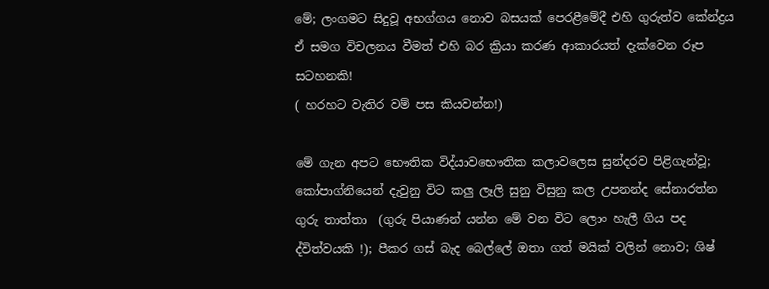මේ; ලංගමට සිදුවූ අභග්ගය නොව බසයක් පෙරළීමේදී එහි ගුරුත්ව කේන්ද්‍රය ඒ සමග විචලනය වීමත් එහි බර ක්‍රියා කරණ ආකාරයත් දැක්වෙන රූප සටහනකි!
( හරහට වැතිර වම් පස කියවන්න!)

මේ ගැන අපට භෞතික විද්යාවභෞතික කලාවලෙස සුන්දරව පිළිගැන්වූ; කෝපාග්නියෙන් දැවුනු විට කලු ලෑලි සුනු විසුනු කල උපනන්ද සේනාරත්න ගුරු තාත්තා  (ගුරු පියාණන් යන්න මේ වන විට ලොං හැලී ගිය පද ද්විත්වයකි !); පීකර ගස් බැද බෙල්ලේ ඔතා ගත් මයික් වලින් නොව; ශිෂ්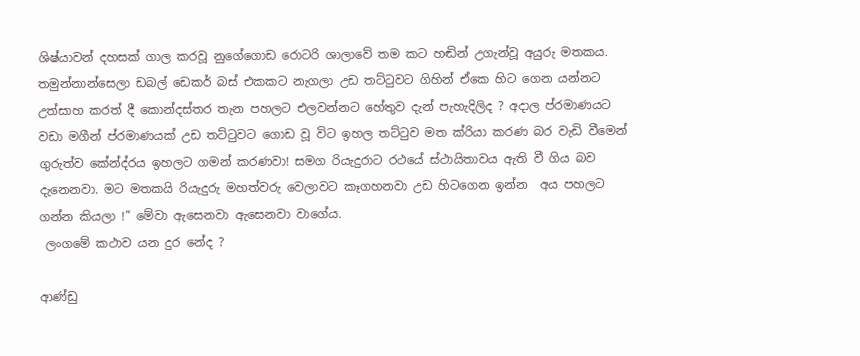ශිෂ්යාවන් දහසක් ගාල කරවූ නුගේගොඩ රොටරි ශාලාවේ තම කට හඬින් උගැන්වූ අයුරු මතකය.
තමුන්නාන්සෙලා ඩබල් ඩෙකර් බස් එකකට නැගලා උඩ තට්ටුවට ගිහින් ඒකෙ හිට ගෙන යන්නට උත්සාහ කරත් දී කොන්දස්තර තැන පහලට එලවන්නට හේතුව දැන් පැහැදිලිද ? අදාල ප්රමාණයට වඩා මගීන් ප්රමාණයක් උඩ තට්ටුවට ගොඩ වූ විට ඉහල තට්ටුව මත ක්රියා කරණ බර වැඩි වීමෙන් ගුරුත්ව කේන්ද්රය ඉහලට ගමන් කරණවා! සමග රියැදුරාට රථයේ ස්ථායිතාවය ඇති වී ගිය බව දැනෙනවා. මට මතකයි රියැදුරු මහත්වරු වෙලාවට කෑගහනවා උඩ හිටගෙන ඉන්න  අය පහලට ගන්න කියලා !” මේවා ඇසෙනවා ඇසෙනවා වාගේය.
 ලංගමේ කථාව යන දුර නේද ?

ආණ්ඩු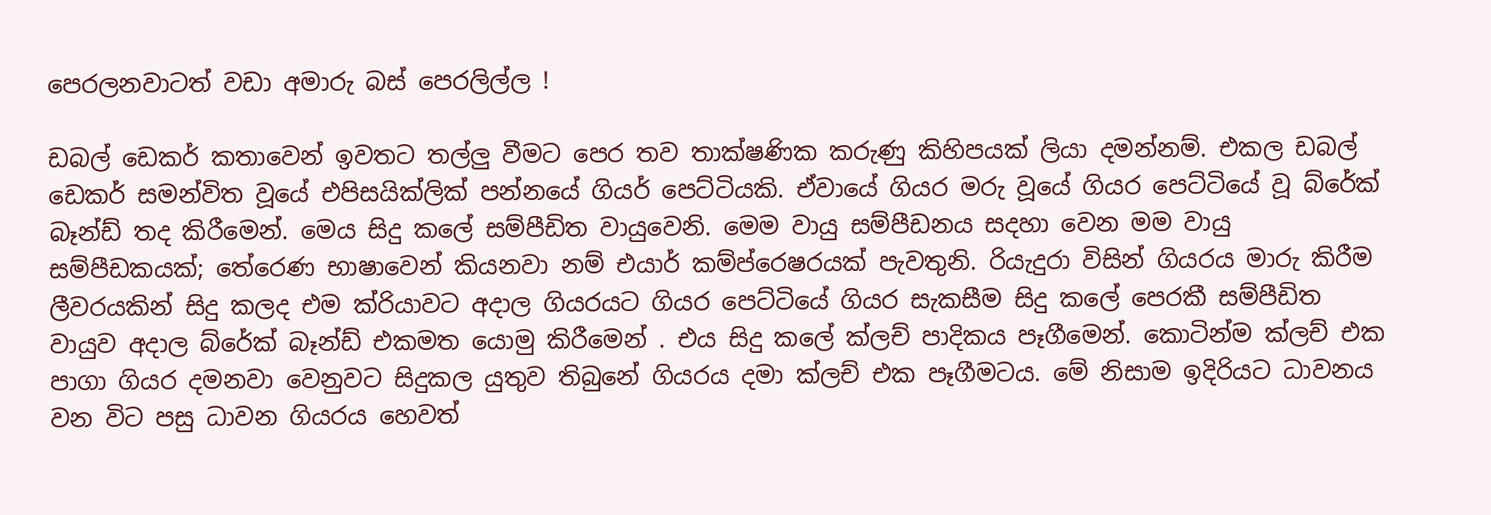පෙරලනවාටත් වඩා අමාරු බස් පෙරලිල්ල !

ඩබල් ඩෙකර් කතාවෙන් ඉවතට තල්ලු වීමට පෙර තව තාක්ෂණික කරුණු කිහිපයක් ලියා දමන්නම්. එකල ඩබල් ඩෙකර් සමන්විත වූයේ එපිසයික්ලික් පන්නයේ ගියර් පෙට්ටියකි. ඒවායේ ගියර මරු වූයේ ගියර පෙට්ටියේ වූ බ්රේක් බෑන්ඩ් තද කිරීමෙන්. මෙය සිදු කලේ සම්පීඩිත වායුවෙනි. මෙම වායු සම්පීඩනය සදහා වෙන මම වායු සම්පීඩකයක්; තේරෙණ භාෂාවෙන් කියනවා නම් එයාර් කම්ප්රෙෂරයක් පැවතුනි. රියැදුරා විසින් ගියරය මාරු කිරීම ලීවරයකින් සිදු කලද එම ක්රියාවට අදාල ගියරයට ගියර පෙට්ටියේ ගියර සැකසීම සිදු කලේ පෙරකී සම්පීඩිත වායුව අදාල බ්රේක් බෑන්ඩ් එකමත යොමු කිරීමෙන්‍ . එය සිදු කලේ ක්ලච් පාදිකය පෑගීමෙන්. කොටින්ම ක්ලච් එක පාගා ගියර දමනවා වෙනුවට සිදුකල යුතුව තිබුනේ ගියරය දමා ක්ලච් එක පෑගීමටය. මේ නිසාම ඉදිරියට ධාවනය වන විට පසු ධාවන ගියරය හෙවත්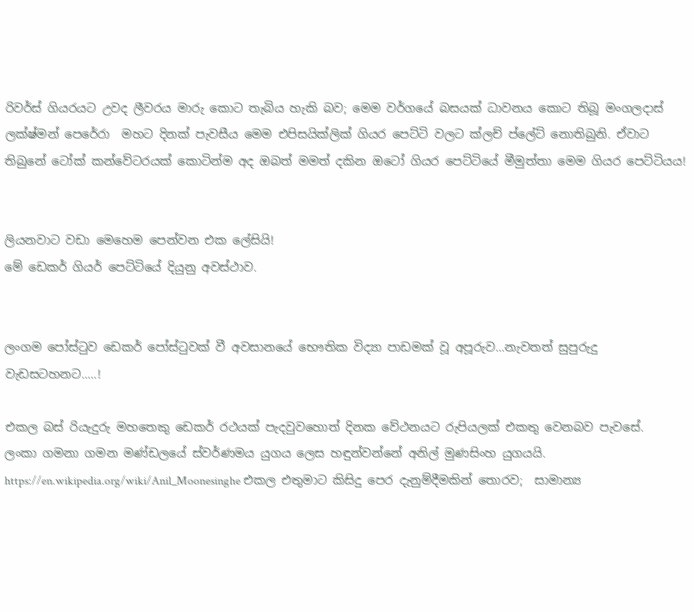රිවර්ස් ගියරයට උවද ලීවරය මාරු කොට තැබිය හැකි බව; මෙම වර්ගයේ බසයක් ධාවනය කොට තිබූ මංගලදාස් ලක්ෂ්මන් පෙරේරා  මහට දිනක් පැවසීය මෙම එපිසයික්ලික් ගියර පෙට්ටි වලට ක්ලච් ප්ලේට් නොතිබුනි. ඒවාට තිබුනේ ටෝක් කන්වේටරයක් කොටින්ම අද ඔබත් මමත් දකින ඔටෝ ගියර පෙට්ටියේ මීමුත්තා මෙම ගියර පෙට්ටියය!


ලියනවාට වඩා මෙහෙම පෙන්වන එක ලේසියි!
මේ ඩෙකර් ගියර් පෙට්ටියේ දියුනු අවස්ථාව.


ලංගම පෝස්ටුව ඩෙකර් පෝස්ටුවක් වී අවසානයේ භෞතික විද්‍යා පාඩමක් වූ අපූරුව...නැවතත් සුපුරුදු වැඩසටහනට.....!

එකල බස් රියැදුරු මහතෙකු ඩෙකර් රථයක් පැදවුවහොත් දිනක වේථනයට රුපියලක් එකතු වෙනබව පැවසේ.
ලංකා ගමනා ගමන මණ්ඩලයේ ස්වර්ණමය යුගය ලෙස හඳුන්වන්නේ අනිල් මුණසිංහ යුගයයි. https://en.wikipedia.org/wiki/Anil_Moonesinghe එකල එතුමාට කිසිදු පෙර දැනුම්දීමකින් තොරව;  සාමාන්‍ය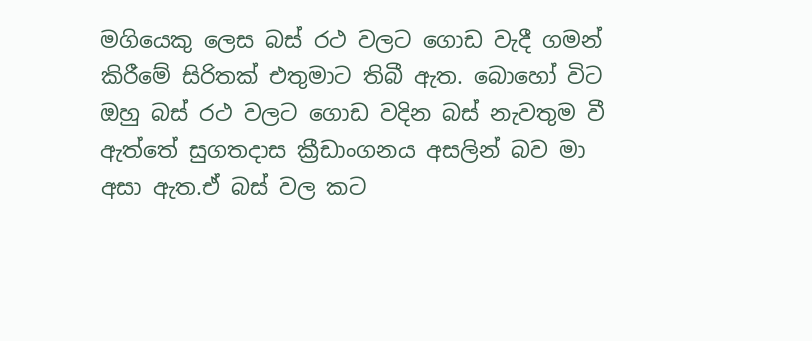මගියෙකු ලෙස බස් රථ වලට ගොඩ වැදී ගමන් කිරීමේ සිරිතක් එතුමාට තිබී ඇත. බොහෝ විට ඔහු බස් රථ වලට ගොඩ වදින බස් නැවතුම වී ඇත්තේ සුගතදාස ක්‍රීඩාංගනය අසලින් බව මා අසා ඇත.ඒ බස් වල කට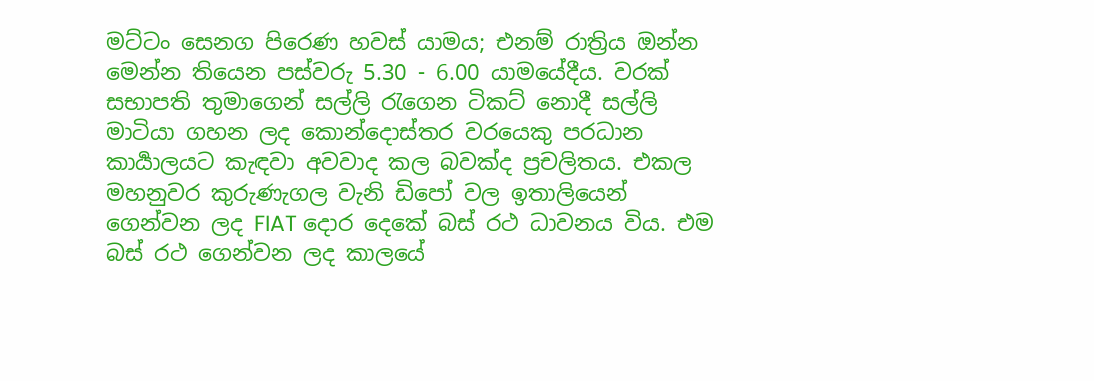මට්ටං සෙනග පිරෙණ හවස් යාමය; එනම් රාත්‍රිය ඔන්න මෙන්න තියෙන පස්වරු 5.30 - 6.00 යාමයේදීය. වරක් සභාපති තුමාගෙන් සල්ලි රැගෙන ටිකට් නොදී සල්ලි මාටියා ගහන ලද කොන්දොස්තර වරයෙකු පරධාන කාර්‍යාලයට කැඳවා අවවාද කල බවක්ද ප්‍රචලිතය. එකල මහනුවර කුරුණැගල වැනි ඩිපෝ වල ඉතාලියෙන් ගෙන්වන ලද FIAT දොර දෙකේ බස් රථ ධාවනය විය. එම බස් රථ ගෙන්වන ලද කාලයේ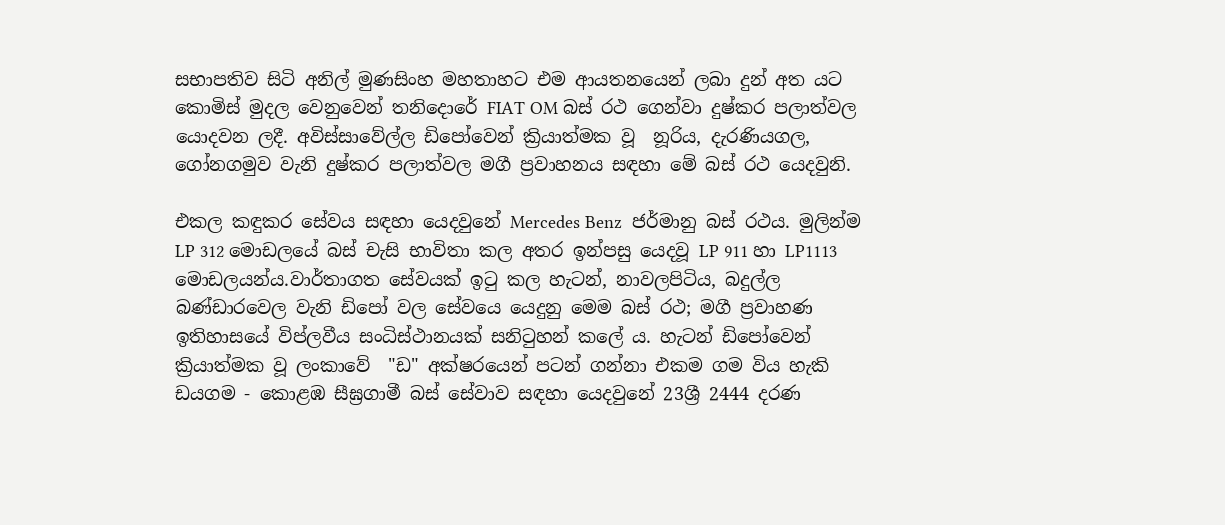සභාපතිව සිටි අනිල් මුණසිංහ මහතාහට එම ආයතනයෙන් ලබා දුන් අත යට කොමිස් මුදල වෙනුවෙන් තනිදොරේ FIAT OM බස් රථ ගෙන්වා දුෂ්කර පලාත්වල යොදවන ලදී. අවිස්සාවේල්ල ඩිපෝවෙන් ක්‍රියාත්මක වූ  නූරිය, දැරණියගල, ගෝනගමුව වැනි දුෂ්කර පලාත්වල මගී ප්‍රවාහනය සඳහා මේ බස් රථ යෙදවුනි.

එකල කඳුකර සේවය සඳහා යෙදවුනේ Mercedes Benz  ජර්මානු බස් රථය. මුලින්ම LP 312 මොඩලයේ බස් චැසි භාවිතා කල අතර ඉන්පසු යෙදවූ LP 911 හා LP1113 මොඩලයන්ය.වාර්තාගත සේවයක් ඉටු කල හැටන්, නාවලපිටිය, බදුල්ල බණ්ඩාරවෙල වැනි ඩිපෝ වල සේවයෙ යෙදුනු මෙම බස් රථ; මගී ප්‍රවාහණ ඉතිහාසයේ විප්ලවීය සංධිස්ථානයක් සනිටුහන් කලේ ය. හැටන් ඩිපෝවෙන් ක්‍රියාත්මක වූ ලංකාවේ  "ඩ" අක්ෂරයෙන් පටන් ගන්නා එකම ගම විය හැකි ඩයගම - කොළඹ සීඝ්‍රගාමී බස් සේවාව සඳහා යෙදවුනේ 23ශ්‍රී 2444 දරණ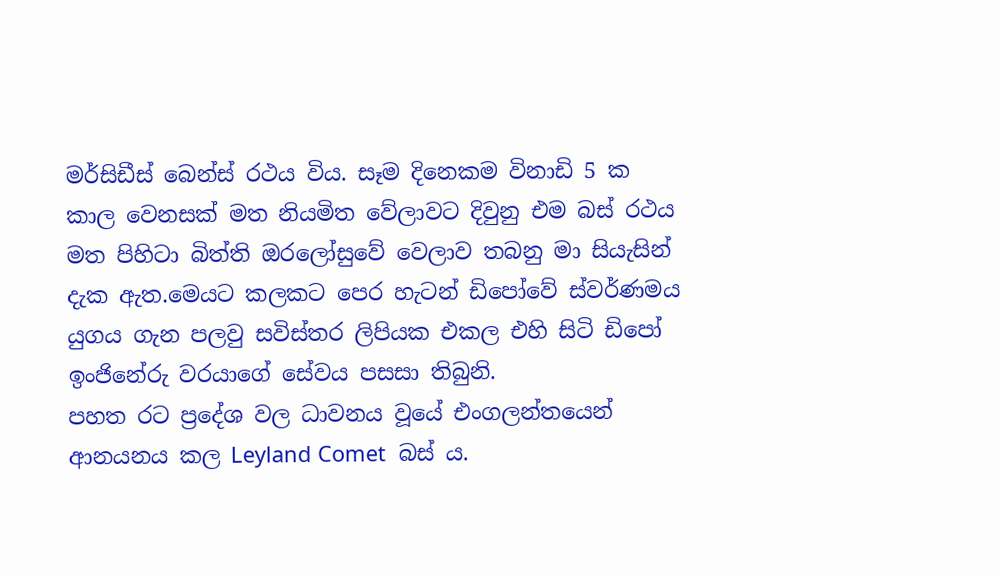මර්සිඩීස් බෙන්ස් රථය විය. සෑම දිනෙකම විනාඩි 5 ක කාල වෙනසක් මත නියමිත වේලාවට දිවුනු එම බස් රථය මත පිහිටා බිත්ති ඔරලෝසුවේ වෙලාව තබනු මා සියැසින් දැක ඇත.මෙයට කලකට පෙර හැටන් ඩිපෝවේ ස්වර්ණමය යුගය ගැන පලවු සවිස්තර ලිපියක එකල එහි සිටි ඩිපෝ ඉංජිනේරු වරයාගේ සේවය පසසා තිබුනි.
පහත රට ප්‍රදේශ වල ධාවනය වූයේ එංගලන්තයෙන් ආනයනය කල Leyland Comet  බස් ය.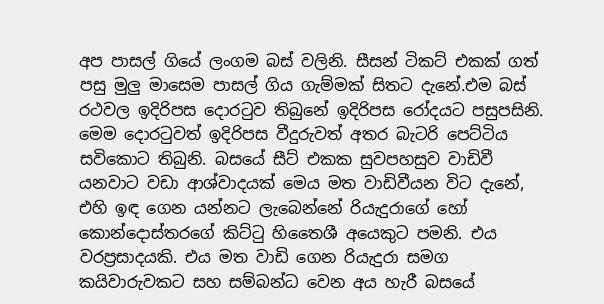අප පාසල් ගියේ ලංගම බස් වලිනි. සීසන් ටිකට් එකක් ගත් පසු මුලු මාසෙම පාසල් ගිය ගැම්මක් සිතට දැනේ.එම බස් රථවල ඉදිරිපස දොරටුව තිබුනේ ඉදිරිපස රෝදයට පසුපසිනි. මෙම දොරටුවත් ඉදිරිපස වීදුරුවත් අතර බැටරි පෙට්ටිය සවිකොට තිබුනි. බසයේ සීට් එකක සුවපහසුව වාඩිවී යනවාට වඩා ආශ්වාදයක් මෙය මත වාඩිවීයන විට දැනේ, එහි ඉඳ ගෙන යන්නට ලැබෙන්නේ රියැදුරාගේ හෝ කොන්දොස්තරගේ කිට්ටු හිතෛශී අයෙකුට පමනි. එය වරප්‍රසාදයකි. එය මත වාඩි ගෙන රියැදුරා සමග කයිවාරුවකට සහ සම්බන්ධ වෙන අය හැරී බසයේ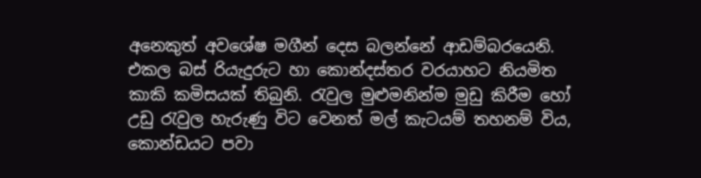අනෙකුත් අවශේෂ මගීන් දෙස බලන්නේ ආඩම්බරයෙනි.
එකල බස් රියැදුරුට හා කොන්දස්තර වරයාහට නියමිත කාකි කමිසයක් තිබුනි. රැවුල මුළුමනින්ම මුඩු කිරීම හෝ උඩු රැවුල හැරුණු විට වෙනත් මල් කැටයම් තහනම් විය, කොන්ඩයට පවා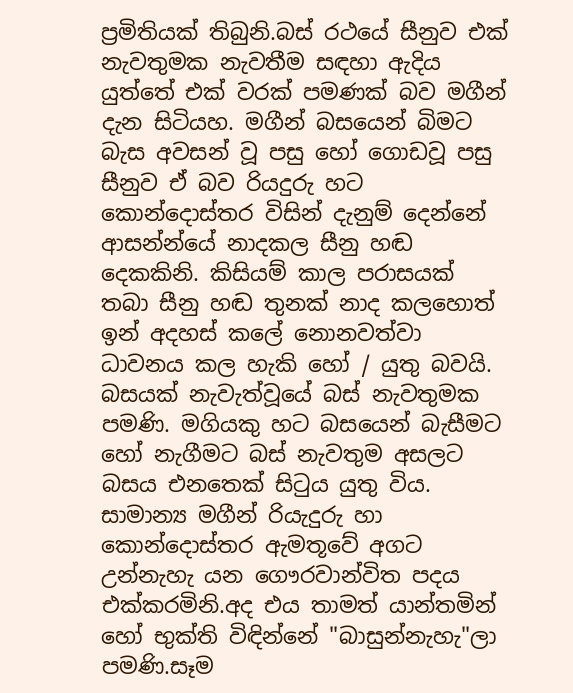ප්‍රමිතියක් තිබුනි.බස් රථයේ සීනුව එක් නැවතුමක නැවතීම සඳහා ඇදිය යුත්තේ එක් වරක් පමණක් බව මගීන් දැන සිටියහ. මගීන් බසයෙන් බිමට බැස අවසන් වූ පසු හෝ ගොඩවූ පසු සීනුව ඒ බව රියදුරු හට කොන්දොස්තර විසින් දැනුම් දෙන්නේ ආසන්න්යේ නාදකල සීනු හඬ දෙකකිනි. කිසියම් කාල පරාසයක් තබා සීනු හඬ තුනක් නාද කලහොත් ඉන් අදහස් කලේ නොනවත්වා ධාවනය කල හැකි හෝ / යුතු බවයි. බසයක් නැවැත්වූයේ බස් නැවතුමක පමණි. මගියකු හට බසයෙන් බැසීමට හෝ නැගීමට බස් නැවතුම අසලට බසය එනතෙක් සිටුය යුතු විය. සාමාන්‍ය මගීන් රියැදුරු හා කොන්දොස්තර ඇමතූවේ අගට උන්නැහැ යන ගෞරවාන්විත පදය එක්කරමිනි.අද එය තාමත් යාන්තමින් හෝ භුක්ති විඳින්නේ "බාසුන්නැහැ"ලා පමණි.සෑම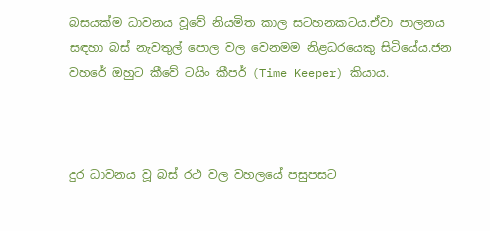බසයක්ම ධාවනය වූවේ නියමිත කාල සටහනකටය.ඒවා පාලනය සඳහා බස් නැවතුල් පොල වල වෙනමම නිළධරයෙකු සිටියේය.ජන වහරේ ඔහුට කීවේ ටයිං කීපර් (Time Keeper) කියාය.



දුර ධාවනය වූ බස් රථ වල වහලයේ පසුපසට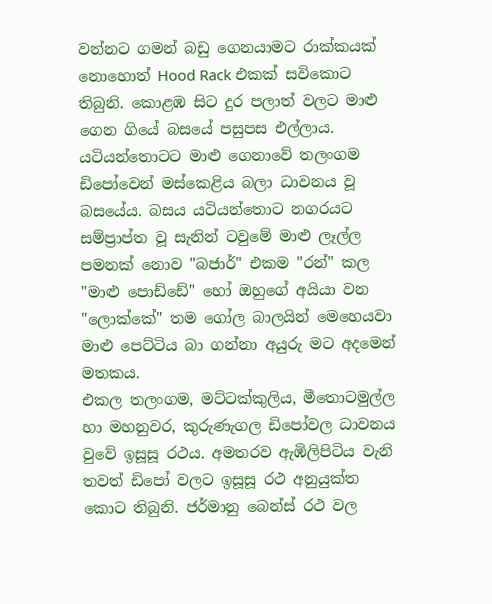වන්නට ගමන් බඩු ගෙනයාමට රාක්කයක් නොහොත් Hood Rack එකක් සවිකොට තිබුනි. කොළඹ සිට දුර පලාත් වලට මාළු ගෙන ගියේ බසයේ පසුපස එල්ලාය. යටියන්තොටට මාළු ගෙනාවේ තලංගම ඩිපෝවෙන් මස්කෙළිය බලා ධාවනය වූ බසයේය. බසය යටියන්තොට නගරයට සම්ප්‍රාප්ත වූ සැනින් ටවුමේ මාළු ලෑල්ල පමනක් නොව "බජාර්" එකම "රන්" කල "මාළු පොඩ්ඩේ" හෝ ඔහුගේ අයියා වන "ලොක්කේ" තම ගෝල බාලයින් මෙහෙයවා මාළු පෙට්ටිය බා ගන්නා අයුරු මට අදමෙන් මතකය.
එකල තලංගම, මට්ටක්කුලිය, මීතොටමුල්ල හා මහනුවර, කුරුණැගල ඩිපෝවල ධාවනය වුවේ ඉසූසූ රථය. අමතරව ඇඹිලිපිටිය වැනි තවත් ඩිපෝ වලට ඉසූසූ රථ අනුයුක්ත කොට තිබුනි. ජර්මානු බෙන්ස් රථ වල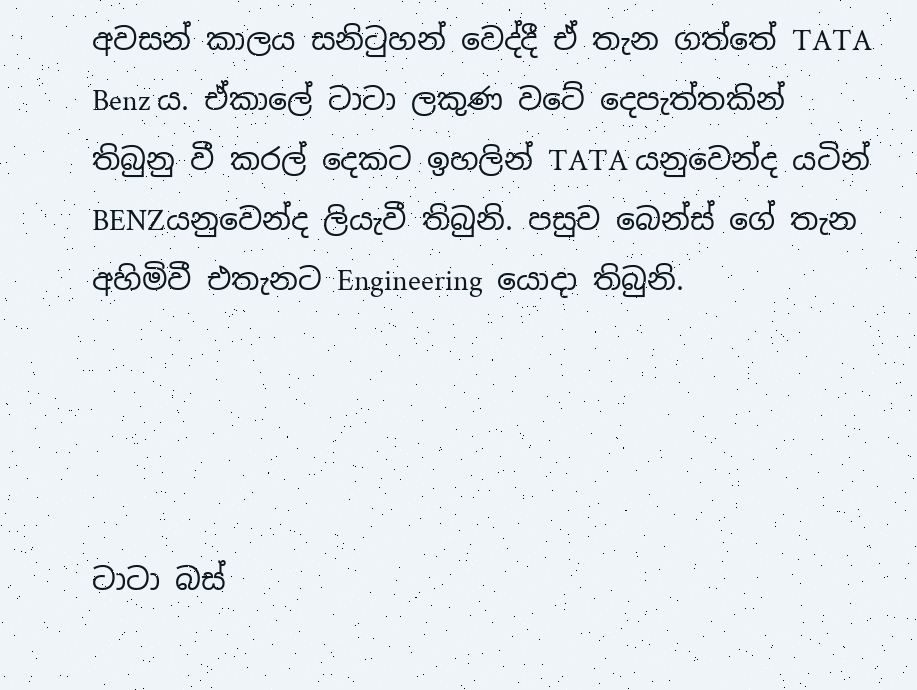අවසන් කාලය සනිටුහන් වෙද්දී ඒ තැන ගත්තේ TATA Benz ය. ඒකාලේ ටාටා ලකුණ වටේ දෙපැත්තකින් තිබුනු වී කරල් දෙකට ඉහලින් TATA යනුවෙන්ද යටින් BENZයනුවෙන්ද ලියැවී තිබුනි. පසුව බෙන්ස් ගේ තැන අහිමිවී එතැනට Engineering  යොදා තිබුනි.




ටාටා බස්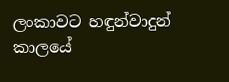ලංකාවට හඳුන්වාදුන් කාලයේ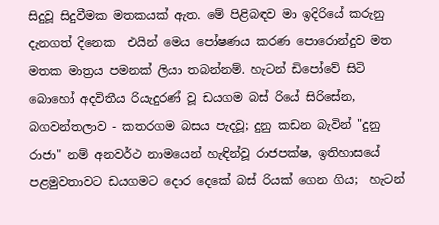සිදුවූ සිදුවීමක මතකයක් ඇත. මේ පිළිබඳව මා ඉදිරියේ කරුනු දැනගත් දිනෙක  එයින් මෙය පෝෂණය කරණ පොරොන්දුව මත මතක මාත්‍රය පමනක් ලියා තබන්නම්. හැටන් ඩිපෝවේ සිටි බොහෝ අදවිතීය රියැදුරණ් වූ ඩයගම බස් රියේ සිරිසේන, බගවන්තලාව - කතරගම බසය පැදවූ; දුනු කඩන බැවින් "දුනු රාජා" නම් අනවර්ථ නාමයෙන් හැඳින්වූ රාජපක්ෂ, ඉතිහාසයේ පළමුවතාවට ඩයගමට දොර දෙකේ බස් රියක් ගෙන ගිය;  හැටන්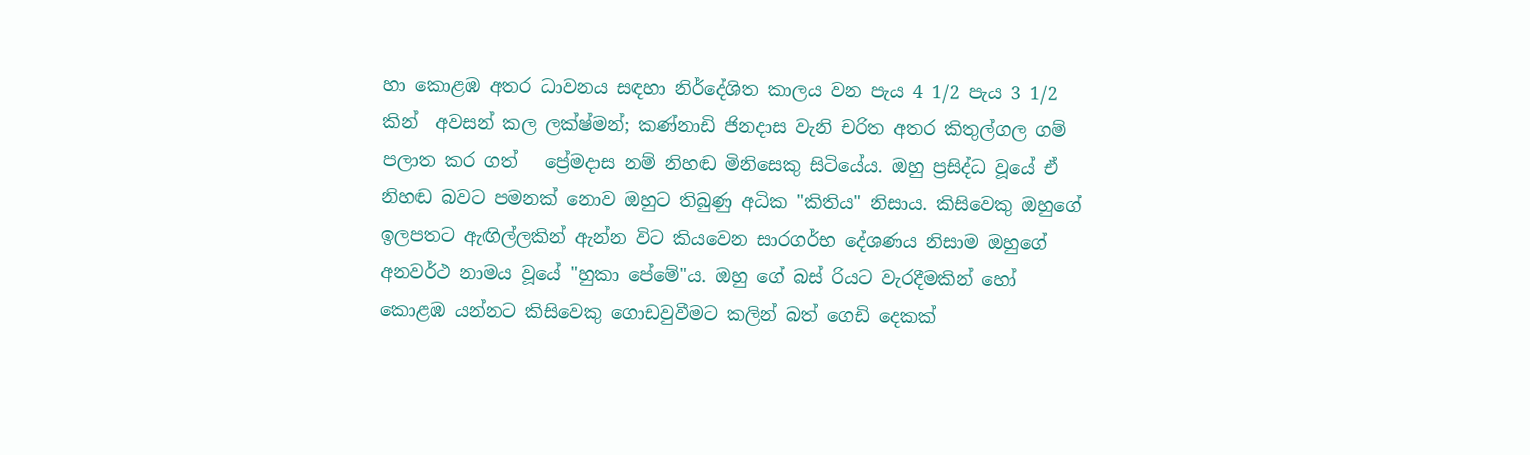හා කොළඹ අතර ධාවනය සඳහා නිර්දේශිත කාලය වන පැය 4 1/2 පැය 3 1/2 කින්  අවසන් කල ලක්ෂ්මන්; කණ්නාඩි ජිනදාස වැනි චරිත අතර කිතුල්ගල ගම් පලාත කර ගත්   ප්‍රේමදාස නම් නිහඬ මිනිසෙකු සිටියේය. ඔහු ප්‍රසිද්ධ වූයේ ඒ නිහඬ බවට පමනක් නොව ඔහුට තිබුණු අධික "කිතිය" නිසාය. කිසිවෙකු ඔහුගේ ඉලපතට ඇඟිල්ලකින් ඇන්න විට කියවෙන සාරගර්භ දේශණය නිසාම ඔහුගේ අනවර්ථ නාමය වූයේ "හුකා පේමේ"ය. ඔහු ගේ බස් රියට වැරදීමකින් හෝ කොළඹ යන්නට කිසිවෙකු ගොඩවුවීමට කලින් බත් ගෙඩි දෙකක්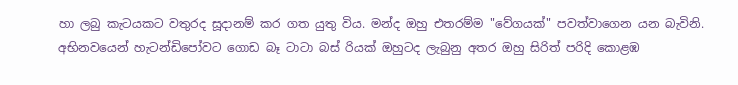හා ලබු කැටයකට වතුරද සූදානම් කර ගත යුතු විය. මන්ද ඔහු එතරම්ම "වේගයක්" පවත්වාගෙන යන බැවිනි. අභිනවයෙන් හැටන්ඩිපෝවට ගොඩ බෑ ටාටා බස් රියක් ඔහුටද ලැබුනු අතර ඔහු සිරිත් පරිදි කොළඹ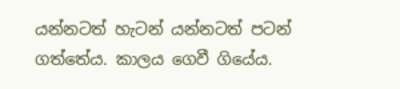යන්නටත් හැටන් යන්නටත් පටන් ගත්තේය. කාලය ගෙවී ගියේය.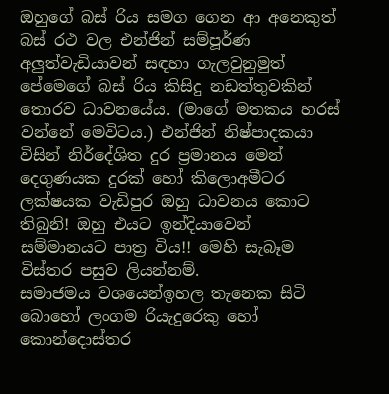ඔහුගේ බස් රිය සමග ගෙන ආ අනෙකුත් බස් රථ වල එන්ජින් සම්පූර්ණ අලුත්වැඩියාවන් සඳහා ගැලවුනුමුත් පේමෙගේ බස් රිය කිසිදු නඩත්තුවකින් තොරව ධාවනයේය. (මාගේ මතකය හරස් වන්නේ මෙවිටය.) එන්ජින් නිෂ්පාදකයා විසින් නිර්දේශිත දුර ප්‍රමානය මෙන් දෙගුණයක දුරක් හෝ කිලොඅමීටර ලක්ෂයක වැඩිපුර ඔහු ධාවනය කොට තිබුනි! ඔහු එයට ඉන්දියාවෙන් සම්මානයට පාත්‍ර විය!! මෙහි සැබෑම විස්තර පසුව ලියන්නම්.                                           සමාජමය වශයෙන්ඉහල තැනෙක සිටි බොහෝ ලංගම රියැදුරෙකු හෝ කොන්දොස්තර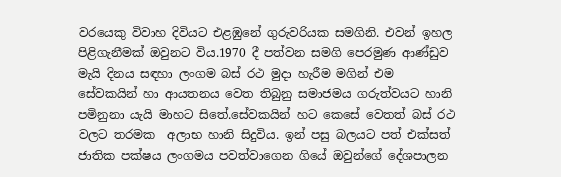වරයෙකු විවාහ දිවියට එළඹුනේ ගුරුවරියක සමගිනි. එවන් ඉහල පිළිගැනීමක් ඔවුනට විය.1970 දී පත්වන සමගි පෙරමුණ ආණ්ඩුව මැයි දිනය සඳහා ලංගම බස් රථ මුදා හැරීම මගින් එම සේවකයින් හා ආයතනය වෙත තිබුනු සමාජමය ගරුත්වයට හානි පමිනුනා යැයි මාහට සිතේ.සේවකයින් හට කෙසේ වෙතත් බස් රථ වලට තරමක  අලාභ හානි සිදුවිය. ඉන් පසු බලයට පත් එක්සත් ජාතික පක්ෂය ලංගමය පවත්වාගෙන ගියේ ඔවුන්ගේ දේශපාලන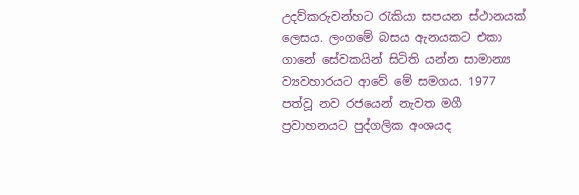උදව්කරුවන්හට රැකියා සපයන ස්ථානයක් ලෙසය. ලංගමේ බසය ඇනයකට එකා ගානේ සේවකයින් සිටිති යන්න සාමාන්‍ය ව්‍යවහාරයට ආවේ මේ සමගය. 1977 පත්වූ නව රජයෙන් නැවත මගී ප්‍රවාහනයට පුද්ගලික අංශයද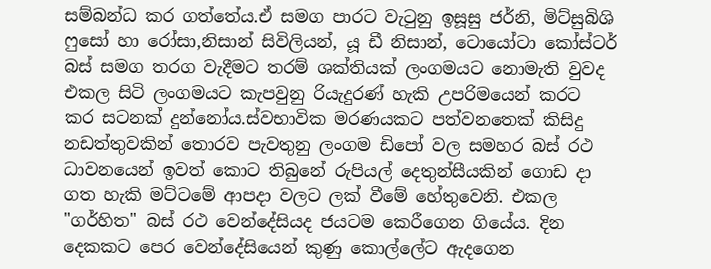සම්බන්ධ කර ගත්තේය.ඒ සමග පාරට වැටුනු ඉසූසු ජර්නි, මිට්සුබිශි ෆුසෝ හා රෝසා,නිසාන් සිවිලියන්, යූ ඩී නිසාන්, ටොයෝටා කෝස්ටර් බස් සමග තරග වැදීමට තරම් ශක්තියක් ලංගමයට නොමැති වුවද එකල සිටි ලංගමයට කැපවුනු රියැදුරණ් හැකි උපරිමයෙන් කරට කර සටනක් දුන්නෝය.ස්වභාවික මරණයකට පත්වනතෙක් කිසිදු නඩත්තුවකින් තොරව පැවතුනු ලංගම ඩිපෝ වල සමහර බස් රථ ධාවනයෙන් ඉවත් කොට තිබුනේ රුපියල් දෙතුන්සීයකින් ගොඩ දා ගත හැකි මට්ටමේ ආපදා වලට ලක් වීමේ හේතුවෙනි. එකල "ගර්හිත" බස් රථ වෙන්දේසියද ජයටම කෙරීගෙන ගියේය. දින දෙකකට පෙර වෙන්දේසියෙන් කුණු කොල්ලේට ඇදගෙන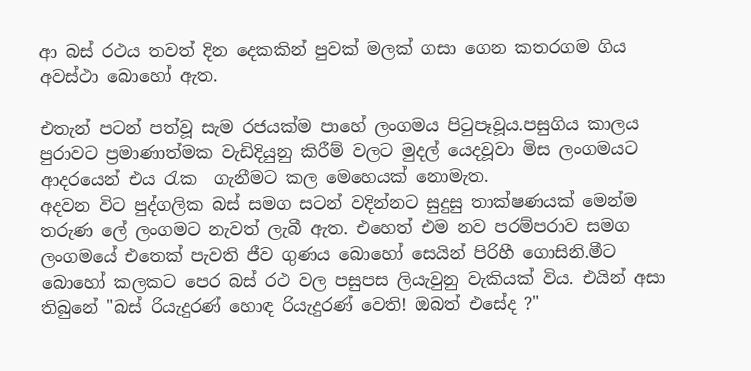ආ බස් රථය තවත් දින දෙකකින් පුවක් මලක් ගසා ගෙන කතරගම ගිය අවස්ථා බොහෝ ඇත.

එතැන් පටන් පත්වූ සැම රජයක්ම පාහේ ලංගමය පිටුපෑවූය.පසුගිය කාලය පුරාවට ප්‍රමාණාත්මක වැඩිදියුනු කිරීම් වලට මුදල් යෙදවූවා මිස ලංගමයට ආදරයෙන් එය රැක  ගැනීමට කල මෙහෙයක් නොමැත.
අදවන විට පුද්ගලික බස් සමග සටන් වදින්නට සුදුසු තාක්ෂණයක් මෙන්ම තරුණ ලේ ලංගමට නැවත් ලැබී ඇත. එහෙත් එම නව පරම්පරාව සමග ලංගමයේ එතෙක් පැවති ජීව ගුණය බොහෝ සෙයින් පිරිහී ගොසිනි.මීට බොහෝ කලකට පෙර බස් රථ වල පසුපස ලියැවුනු වැකියක් විය. එයින් අසා තිබුනේ "බස් රියැදුරණ් හොඳ රියැදුරණ් වෙති! ඔබත් එසේද ?"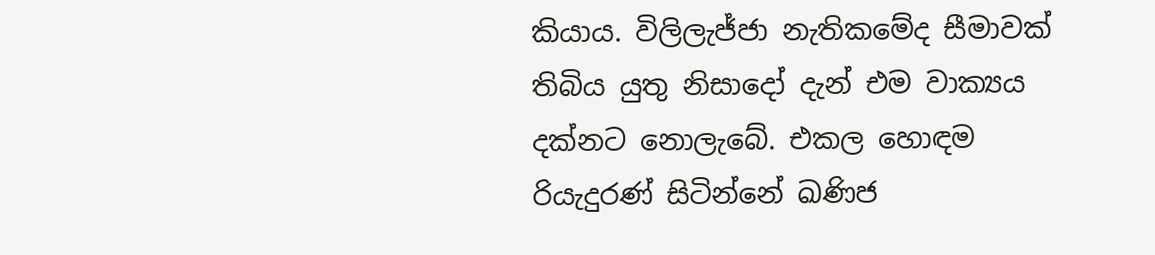කියාය. විලිලැජ්ජා නැතිකමේද සීමාවක් තිබිය යුතු නිසාදෝ දැන් එම වාක්‍යය දක්නට නොලැබේ. එකල හොඳම රියැදුරණ් සිටින්නේ ඛණිජ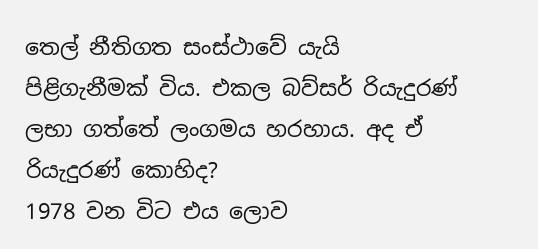තෙල් නීතිගත සංස්ථාවේ යැයි පිළිගැනීමක් විය. එකල බව්සර් රියැදුරණ් ලභා ගත්තේ ලංගමය හරහාය. අද ඒ රියැදුරණ් කොහිද?
1978 වන විට එය ලොව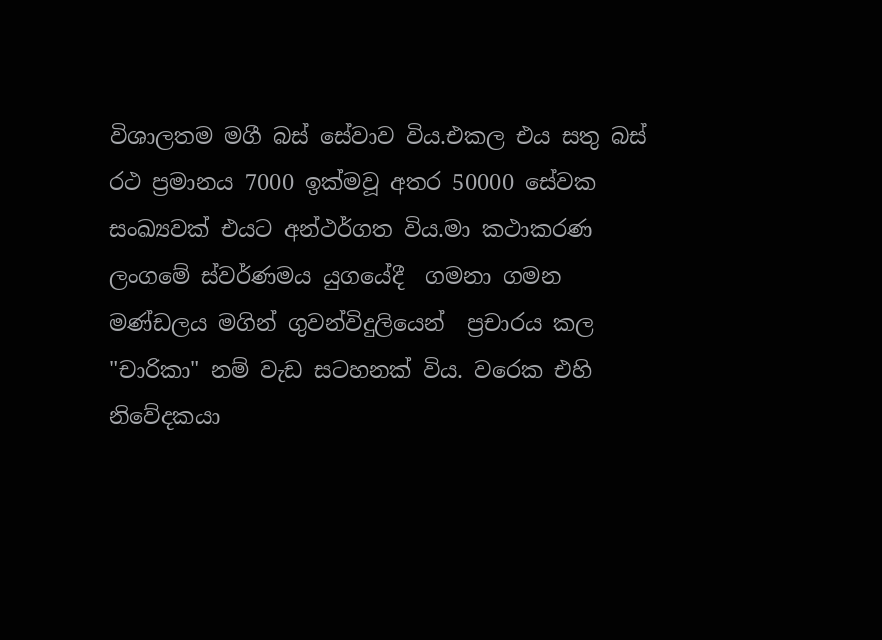විශාලතම මගී බස් සේවාව විය.එකල එය සතු බස් රථ ප්‍රමානය 7000 ඉක්මවූ අතර 50000 සේවක සංඛ්‍යවක් එයට අන්ථර්ගත විය.මා කථාකරණ ලංගමේ ස්වර්ණමය යුගයේදී  ගමනා ගමන මණ්ඩලය මගින් ගුවන්විදුලියෙන්  ප්‍රචාරය කල "චාරිකා" නම් වැඩ සටහනක් විය. වරෙක එහි නිවේදකයා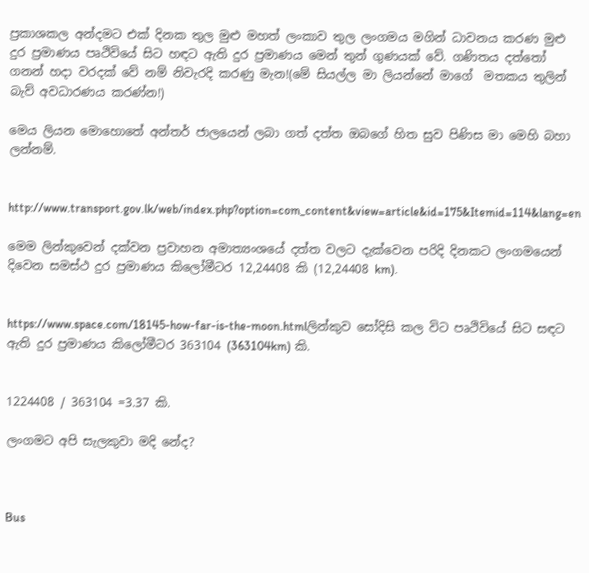ප්‍රකාශකල අන්දමට එක් දිනක තුල මුළු මහත් ලංකාව තුල ලංගමය මගින් ධාවනය කරණ මුළු දුර ප්‍රමාණය පෘථිවියේ සිට හඳට ඇති දුර ප්‍රමාණය මෙන් තුන් ගුණයක් වේ. ගණිතය දත්තෝ ගනන් හදා වරදක් වේ නම් නිවැරදි කරණු මැන!(මේ සියල්ල මා ලියන්නේ මාගේ  මතකය තුලින් බැව් අවධාරණය කරණ්න!)

මෙය ලියන මොහොතේ අන්තර් ජාලයෙන් ලබා ගත් දත්ත ඔබගේ හිත සුව පිණිස මා මෙහි බහා ලන්නම්.


http://www.transport.gov.lk/web/index.php?option=com_content&view=article&id=175&Itemid=114&lang=en

මෙම ලින්කුවෙන් දක්වන ප්‍රවාහන අමාත්‍යංශයේ දත්ත වලට දැක්වෙන පරිදි දිනකට ලංගමයෙන් දිවෙන සමස්ථ දුර ප්‍රමාණය කිලෝමීටර 12,24408 කි (12,24408 km).


https://www.space.com/18145-how-far-is-the-moon.htmlලින්කුව සෝදිසි කල විට පෘථිවියේ සිට සඳට ඇති දුර ප්‍රමාණය කිලෝමීටර 363104 (363104km) කි.


1224408 / 363104 =3.37 කි.

ලංගමට අපි සැලකුවා මදි නේද?



Bus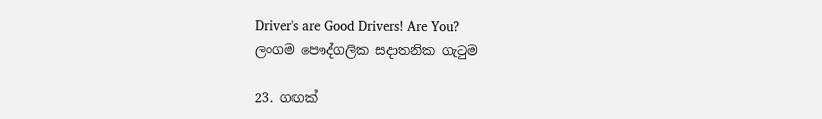Driver's are Good Drivers! Are You?
ලංගම පෞද්ගලික සදාතනික ගැටුම

23. ගඟක්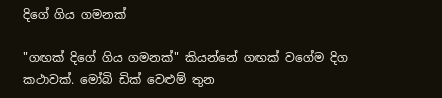දිගේ ගිය ගමනක්

"ගඟක් දිගේ ගිය ගමනක්" කියන්නේ ගඟක් වගේම දිග කථාවක්. මෝබි ඩික් වෙළුම් තුන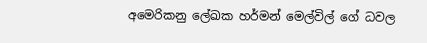අමෙරිකනු ලේඛක හර්මන් මෙල්විල් ගේ ධවල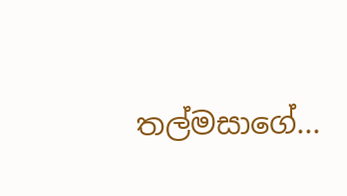තල්මසාගේ...